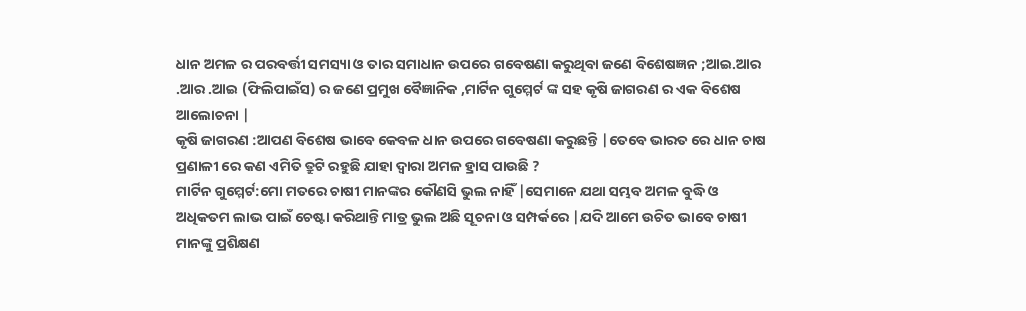ଧାନ ଅମଳ ର ପରବର୍ତ୍ତୀ ସମସ୍ୟା ଓ ତାର ସମାଧାନ ଉପରେ ଗବେଷଣା କରୁଥିବା ଜଣେ ବିଶେଷଜ୍ଞନ ;ଆଇ.ଆର .ଆର .ଆଇ (ଫିଲିପାଇଁସ) ର ଜଣେ ପ୍ରମୁଖ ବୈଜ୍ଞାନିକ ,ମାର୍ଟିନ ଗୁମ୍ମେର୍ଟ ଙ୍କ ସହ କୃଷି ଜାଗରଣ ର ଏକ ବିଶେଷ ଆଲୋଚନା |
କୃଷି ଜାଗରଣ :ଆପଣ ବିଶେଷ ଭାବେ କେବଳ ଧାନ ଉପରେ ଗବେଷଣା କରୁଛନ୍ତି |ତେବେ ଭାରତ ରେ ଧାନ ଚାଷ ପ୍ରଣାଳୀ ରେ କଣ ଏମିତି ତ୍ରୁଟି ରହୁଛି ଯାହା ଦ୍ୱାରା ଅମଳ ହ୍ରାସ ପାଉଛି ?
ମାର୍ଟିନ ଗୁମ୍ମେର୍ଟ:ମୋ ମତରେ ଚାଷୀ ମାନଙ୍କର କୌଣସି ଭୁଲ ନାହିଁ |ସେମାନେ ଯଥା ସମ୍ଭବ ଅମଳ ବୁଦ୍ଧି ଓ ଅଧିକତମ ଲାଭ ପାଇଁ ଚେଷ୍ଟା କରିଥାନ୍ତି ମାତ୍ର ଭୁଲ ଅଛି ସୂଚନା ଓ ସମ୍ପର୍କରେ |ଯଦି ଆମେ ଉଚିତ ଭାବେ ଚାଷୀ ମାନଙ୍କୁ ପ୍ରଶିକ୍ଷଣ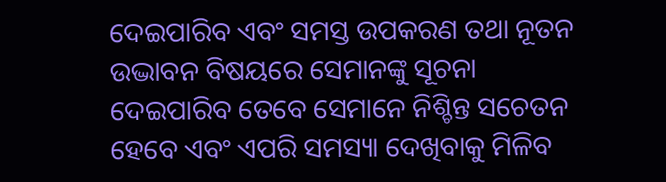ଦେଇପାରିବ ଏବଂ ସମସ୍ତ ଉପକରଣ ତଥା ନୂତନ ଉଦ୍ଭାବନ ବିଷୟରେ ସେମାନଙ୍କୁ ସୂଚନା ଦେଇପାରିବ ତେବେ ସେମାନେ ନିଶ୍ଚିନ୍ତ ସଚେତନ ହେବେ ଏବଂ ଏପରି ସମସ୍ୟା ଦେଖିବାକୁ ମିଳିବ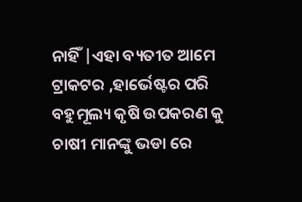ନାହିଁ |ଏହା ବ୍ୟତୀତ ଆମେ ଟ୍ରାକଟର ,ହାର୍ଭେଷ୍ଟର ପରି ବହୁମୂଲ୍ୟ କୃଷି ଉପକରଣ କୁ ଚାଷୀ ମାନଙ୍କୁ ଭଡା ରେ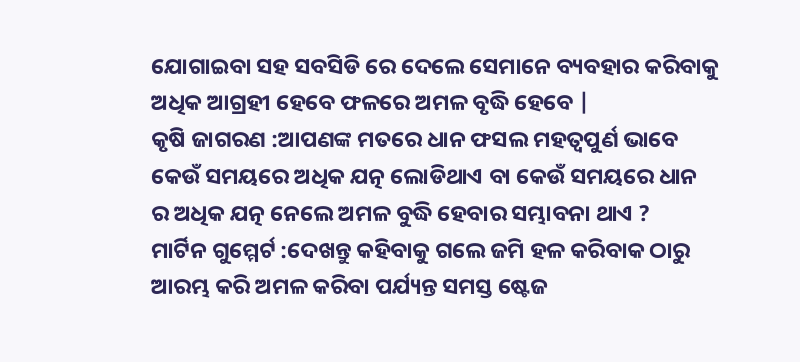ଯୋଗାଇବା ସହ ସବସିଡି ରେ ଦେଲେ ସେମାନେ ବ୍ୟବହାର କରିବାକୁ ଅଧିକ ଆଗ୍ରହୀ ହେବେ ଫଳରେ ଅମଳ ବୃଦ୍ଧି ହେବେ |
କୃଷି ଜାଗରଣ :ଆପଣଙ୍କ ମତରେ ଧାନ ଫସଲ ମହତ୍ଵପୁର୍ଣ ଭାବେ କେଉଁ ସମୟରେ ଅଧିକ ଯତ୍ନ ଲୋଡିଥାଏ ବା କେଉଁ ସମୟରେ ଧାନ ର ଅଧିକ ଯତ୍ନ ନେଲେ ଅମଳ ବୁଦ୍ଧି ହେବାର ସମ୍ଭାବନା ଥାଏ ?
ମାର୍ଟିନ ଗୁମ୍ମେର୍ଟ :ଦେଖନ୍ତୁ କହିବାକୁ ଗଲେ ଜମି ହଳ କରିବାକ ଠାରୁ ଆରମ୍ଭ କରି ଅମଳ କରିବା ପର୍ଯ୍ୟନ୍ତ ସମସ୍ତ ଷ୍ଟେଜ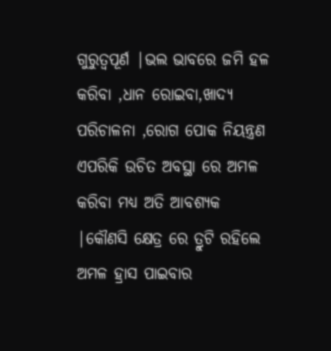ଗୁରୁତ୍ୱପୂର୍ଣ |ଭଲ ଭାବରେ ଜମି ହଳ କରିବା ,ଧାନ ରୋଇବା,ଖାଦ୍ୟ ପରିଚାଳନା ,ରୋଗ ପୋକ ନିୟନ୍ତ୍ରଣ ଏପରିକି ଉଚିତ ଅବସ୍ଥା ରେ ଅମଳ କରିବା ମଧ୍ୟ ଅତି ଆବଶ୍ୟକ |କୌଣସି କ୍ଷେତ୍ର ରେ ତ୍ରୁଟି ରହିଲେ ଅମଳ ହ୍ରାସ ପାଇବାର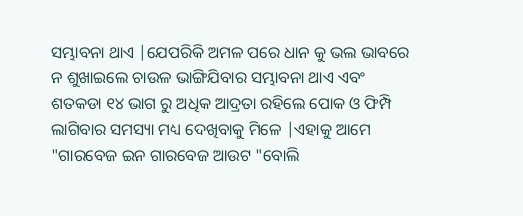ସମ୍ଭାବନା ଥାଏ |ଯେପରିକି ଅମଳ ପରେ ଧାନ କୁ ଭଲ ଭାବରେ ନ ଶୁଖାଇଲେ ଚାଉଳ ଭାଙ୍ଗିଯିବାର ସମ୍ଭାବନା ଥାଏ ଏବଂ ଶତକଡା ୧୪ ଭାଗ ରୁ ଅଧିକ ଆଦ୍ରତା ରହିଲେ ପୋକ ଓ ଫିମ୍ପି ଲାଗିବାର ସମସ୍ୟା ମଧ୍ୟ ଦେଖିବାକୁ ମିଳେ |ଏହାକୁ ଆମେ "ଗାରବେଜ ଇନ ଗାରବେଜ ଆଉଟ "ବୋଲି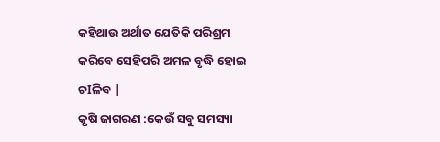କହିଥାଉ ଅର୍ଥାତ ଯେତିକି ପରିଶ୍ରମ କରିବେ ସେହିପରି ଅମଳ ବୃଦ୍ଧି ହୋଇ ଚIଳିବ |
କୃଷି ଜାଗରଣ :କେଉଁ ସବୁ ସମସ୍ୟା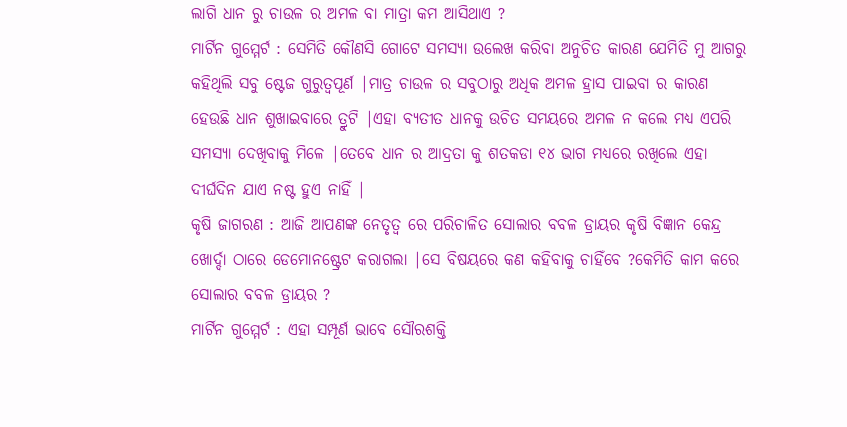ଲାଗି ଧାନ ରୁ ଚାଉଳ ର ଅମଳ ବା ମାତ୍ରା କମ ଆସିଥାଏ ?
ମାର୍ଟିନ ଗୁମ୍ମେର୍ଟ : ସେମିତି କୌଣସି ଗୋଟେ ସମସ୍ୟା ଉଲେଖ କରିବା ଅନୁଚିତ କାରଣ ଯେମିତି ମୁ ଆଗରୁ କହିଥିଲି ସବୁ ଷ୍ଟେଜ ଗୁରୁତ୍ୱପୂର୍ଣ |ମାତ୍ର ଚାଉଳ ର ସବୁଠାରୁ ଅଧିକ ଅମଳ ହ୍ରାସ ପାଇବା ର କାରଣ ହେଉଛି ଧାନ ଶୁଖାଇବାରେ ତ୍ରୁଟି |ଏହା ବ୍ୟତୀତ ଧାନକୁ ଉଚିତ ସମୟରେ ଅମଳ ନ କଲେ ମଧ୍ୟ ଏପରି ସମସ୍ୟା ଦେଖିବାକୁ ମିଳେ |ତେବେ ଧାନ ର ଆଦ୍ରତା କୁ ଶତକଡା ୧୪ ଭାଗ ମଧ୍ୟରେ ରଖିଲେ ଏହା ଦୀର୍ଘଦିନ ଯାଏ ନଷ୍ଟ ହୁଏ ନାହିଁ |
କୃଷି ଜାଗରଣ : ଆଜି ଆପଣଙ୍କ ନେତୃତ୍ୱ ରେ ପରିଚାଳିତ ସୋଲାର ବବଳ ଡ୍ରାୟର କୃଷି ବିଜ୍ଞାନ କେନ୍ଦ୍ର ଖୋର୍ଦ୍ଦା ଠାରେ ଡେମୋନଷ୍ଟ୍ରେଟ କରାଗଲା |ସେ ବିଷୟରେ କଣ କହିବାକୁ ଚାହିଁବେ ?କେମିତି କାମ କରେ ସୋଲାର ବବଳ ଡ୍ରାୟର ?
ମାର୍ଟିନ ଗୁମ୍ମେର୍ଟ : ଏହା ସମ୍ପୂର୍ଣ ଭାବେ ସୌରଶକ୍ତି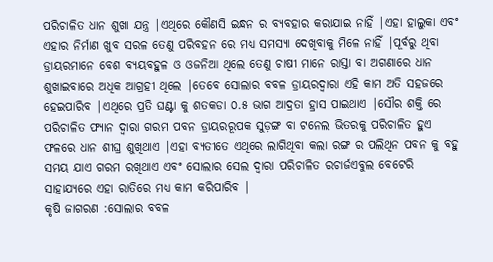ପରିଚାଳିତ ଧାନ ଶୁଖା ଯନ୍ତ୍ର |ଏଥିରେ କୌଣସି ଇନ୍ଧନ ର ବ୍ୟବହାର କରାଯାଇ ନାହିଁ |ଏହା ହାଲୁକା ଏବଂ ଏହାର ନିର୍ମାଣ ଖୁବ ସରଳ ତେଣୁ ପରିବହନ ରେ ମଧ୍ୟ ସମସ୍ୟା ଦେଖିବାକୁ ମିଳେ ନାହିଁ |ପୂର୍ବରୁ ଥିବା ଡ୍ରାୟରମାନେ ବେଶ ବ୍ୟୟବହୁଳ ଓ ଓଜନିଆ ଥିଲେ ତେଣୁ ଚାଷୀ ମାନେ ରାସ୍ତା ବା ଅଗଣାରେ ଧାନ ଶୁଖାଇବାରେ ଅଧିକ ଆଗ୍ରହୀ ଥିଲେ |ତେବେ ସୋଲାର ବବଳ ଡ୍ରାୟରଦ୍ୱାରା ଏହି କାମ ଅତି ସହଜରେ ହେଇପାରିବ |ଏଥିରେ ପ୍ରତି ଘଣ୍ଟା କୁ ଶତକଡା ୦.୫ ଭାଗ ଆଦ୍ରତା ହ୍ରାସ ପାଇଥାଏ |ସୌର ଶକ୍ତି ରେ ପରିଚାଳିତ ଫ୍ୟାନ ଦ୍ୱାରା ଗରମ ପବନ ଡ୍ରାୟରରୂପକ ସୁଡ଼ଙ୍ଗ ବା ଟନେଲ ଭିତରକୁ ପରିଚାଳିତ ହୁଏ ଫଳରେ ଧାନ ଶୀଘ୍ର ଶୁଖିଥାଏ |ଏହା ବ୍ୟତୀତେ ଏଥିରେ ଲାଗିଥିବା କଲା ରଙ୍ଗ ର ପଲିଥିନ ପବନ କୁ ବହୁ ସମୟ ଯାଏ ଗରମ ରଖିଥାଏ ଏବଂ ସୋଲାର ସେଲ ଦ୍ୱାରା ପରିଚାଳିତ ରଚାର୍ଜଏବୁଲ ବେଟେରି ସାହାଯ୍ୟରେ ଏହା ରାତିରେ ମଧ୍ୟ କାମ କରିପାରିବ |
କୃଷି ଜାଗରଣ :ସୋଲାର ବବଳ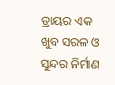ଡ୍ରାୟର ଏକ ଖୁବ ସରଳ ଓ ସୁନ୍ଦର ନିର୍ମାଣ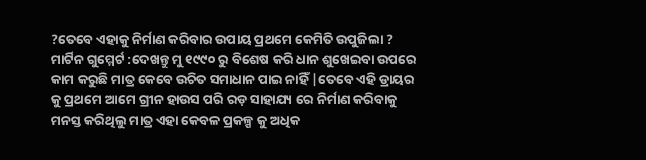?ତେବେ ଏହାକୁ ନିର୍ମାଣ କରିବାର ଉପାୟ ପ୍ରଥମେ କେମିତି ଉପୁଜିଲା ?
ମାର୍ଟିନ ଗୁମ୍ମେର୍ଟ :ଦେଖନ୍ତୁ ମୁ ୧୯୯୦ ରୁ ବିଶେଷ କରି ଧାନ ଶୁଖେଇବା ଉପରେ କାମ କରୁଛି ମାତ୍ର କେବେ ଉଚିତ ସମାଧାନ ପାଇ ନାହିଁ |ତେବେ ଏହି ଡ୍ରାୟର କୁ ପ୍ରଥମେ ଆମେ ଗ୍ରୀନ ହାଉସ ପରି ରଡ଼ ସାହାଯ୍ୟ ରେ ନିର୍ମାଣ କରିବାକୁ ମନସ୍ତ କରିଥିଲୁ ମାତ୍ର ଏହା କେବଳ ପ୍ରକଳ୍ପ କୁ ଅଧିକ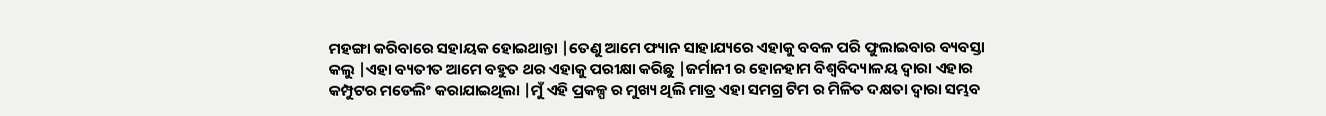ମହଙ୍ଗା କରିବାରେ ସହାୟକ ହୋଇଥାନ୍ତା |ତେଣୁ ଆମେ ଫ୍ୟାନ ସାହାଯ୍ୟରେ ଏହାକୁ ବବଳ ପରି ଫୁଲାଇବାର ବ୍ୟବସ୍ତା କଲୁ |ଏହା ବ୍ୟତୀତ ଆମେ ବହୁତ ଥର ଏହାକୁ ପରୀକ୍ଷା କରିଛୁ |ଜର୍ମାନୀ ର ହୋନହାମ ବିଶ୍ୱବିଦ୍ୟାଳୟ ଦ୍ୱାରା ଏହାର କମ୍ପୁଟର ମଡେଲିଂ କରାଯାଇଥିଲା |ମୁଁ ଏହି ପ୍ରକଳ୍ପ ର ମୁଖ୍ୟ ଥିଲି ମାତ୍ର ଏହା ସମଗ୍ର ଟିମ ର ମିଳିତ ଦକ୍ଷତା ଦ୍ୱାରା ସମ୍ଭବ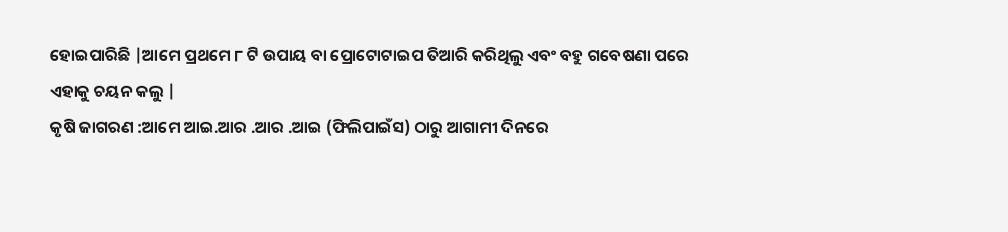ହୋଇପାରିଛି |ଆମେ ପ୍ରଥମେ ୮ ଟି ଉପାୟ ବା ପ୍ରୋଟୋଟାଇପ ତିଆରି କରିଥିଲୁ ଏବଂ ବହୁ ଗବେଷଣା ପରେ ଏହାକୁ ଚୟନ କଲୁ |
କୃଷି ଜାଗରଣ :ଆମେ ଆଇ.ଆର .ଆର .ଆଇ (ଫିଲିପାଇଁସ) ଠାରୁ ଆଗାମୀ ଦିନରେ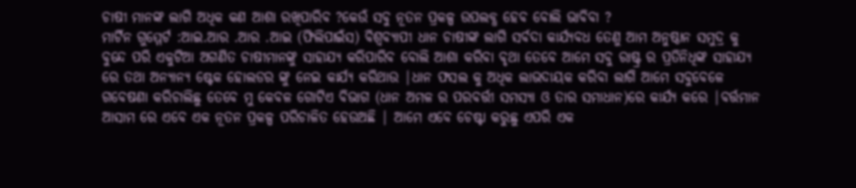ଚାଷୀ ମାନଙ୍କ ଲାଗି ଅଧିକ କଣ ଆଶା ରଖିପାରିବ ?କେଉଁ ସବୁ ନୂତନ ପ୍ରକଳ୍ପ ଉପଲବ୍ଧ ହେବ ବୋଲି ଭାବିବା ?
ମାର୍ଟିନ ଗୁମ୍ମେର୍ଟ :ଆଇ.ଆର .ଆର .ଆଇ (ଫିଲିପାଇଁସ) ବିଶ୍ଵବ୍ୟାପୀ ଧାନ ଚାଷୀଙ୍କ ଲାଗି ସର୍ବଦା କାର୍ଯ୍ୟବଧ ତେଣୁ ଆମ ଅନୁଷ୍ଠାନ ସମୁଦ୍ର କୁ ବୁନ୍ଦେ ପରି ଏକୁଟିଆ ଅଗଣିତ ଚାଷୀମାନଙ୍କୁ ସାହାଯ୍ୟ କରିପାରିବ ବୋଲି ଆଶା କରିବା ବୃଥା ତେବେ ଆମେ ସବୁ ରାଷ୍ଟ୍ର ର ପ୍ରତିନିଧିଙ୍କ ସାହାଯ୍ୟ ରେ ତଥା ଅନ୍ୟାନ୍ୟ ଷ୍ଟେକ ହୋଲଡର ଙ୍କୁ ନେଇ କାର୍ଯ୍ୟ କରିଥାଉ |ଧାନ ଫସଲ କୁ ଅଧିକ ଲାଭଦାୟକ କରିବା ଲାଗି ଆମେ ସବୁବେଳେ ଗବେଷଣା କରିଚାଲିଛୁ ତେବେ ମୁ କେବଳ ଗୋଟିଏ ବିଭାଗ (ଧାନ ଅମଳ ର ପରବର୍ତ୍ତୀ ସମସ୍ୟା ଓ ତାର ସମାଧାନ)ରେ କାର୍ଯ୍ୟ କରେ |ବର୍ତ୍ତମାନ ଆସାମ ରେ ଏବେ ଏକ ନୂତନ ପ୍ରକଳ୍ପ ପରିଚାଳିତ ହେଉଅଛି | ଆମେ ଏବେ ଚେଷ୍ଟା କରୁଛୁ ଏପରି ଏକ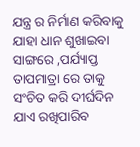ଯନ୍ତ୍ର ର ନିର୍ମାଣ କରିବାକୁ ଯାହା ଧାନ ଶୁଖାଇବା ସାଙ୍ଗରେ ,ପର୍ଯ୍ୟାପ୍ତ ତାପମାତ୍ରା ରେ ତାକୁ ସଂଚିତ କରି ଦୀର୍ଘଦିନ ଯାଏ ରଖିପାରିବ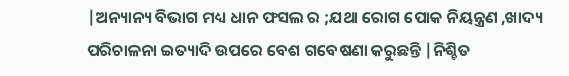|ଅନ୍ୟାନ୍ୟ ବିଭାଗ ମଧ୍ୟ ଧାନ ଫସଲ ର ;ଯଥା ରୋଗ ପୋକ ନିୟନ୍ତ୍ରଣ ,ଖାଦ୍ୟ ପରିଚାଳନା ଇତ୍ୟାଦି ଉପରେ ବେଶ ଗବେଷଣା କରୁଛନ୍ତି |ନିଶ୍ଚିତ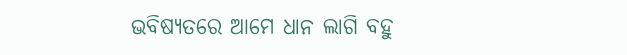ଭବିଷ୍ୟତରେ ଆମେ ଧାନ ଲାଗି ବହୁ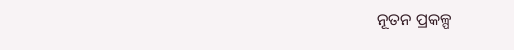ନୂତନ ପ୍ରକଳ୍ପ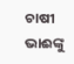ଚାଷୀ ଭାଈଙ୍କୁ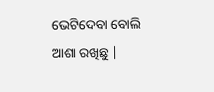ଭେଟିଦେବା ବୋଲି ଆଶା ରଖିଛୁ |